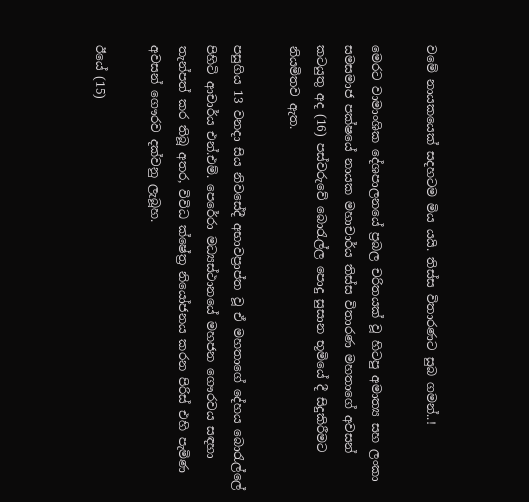වමේ නායකයෙක් සදහටම මිය යයි. තිස්ස විතාරණට සුබ ගමන්..!

මෙරට වාමාංශික දේශපාලනයේ ප්‍රබල චරිතයක් වූ හිටපු අමාත්‍ය සහ ලංකා සමසමාජ පක්ෂයේ නායක මහාචාර්ය තිස්ස විතාරණ මහතාගේ අවසන් කටයුතු අද (16) පස්වරුවේ බොරැල්ල පොදු සුසාන භූමියේ දී සිදුකිරීමට නියමිතව ඇත.

පසුගිය 13 වනදා සිය නිවසේදී අභාවප්‍රාප්ත වූ ඒ මහතාගේ දේහය බොරැල්ලේ පිහිටි ආචාර්ය එන්.එම්. පෙරේරා මධ්‍යස්ථානයේ මහජන ගෞරවය සඳහා තැන්පත් කර තිබූ අතර, විවිධ ක්ෂේත්‍ර නියෝජනය කරන පිරිස් එහි පැමිණ අවසන් ගෞරව දක්වනු ලැබූහ.

ඊයේ (15)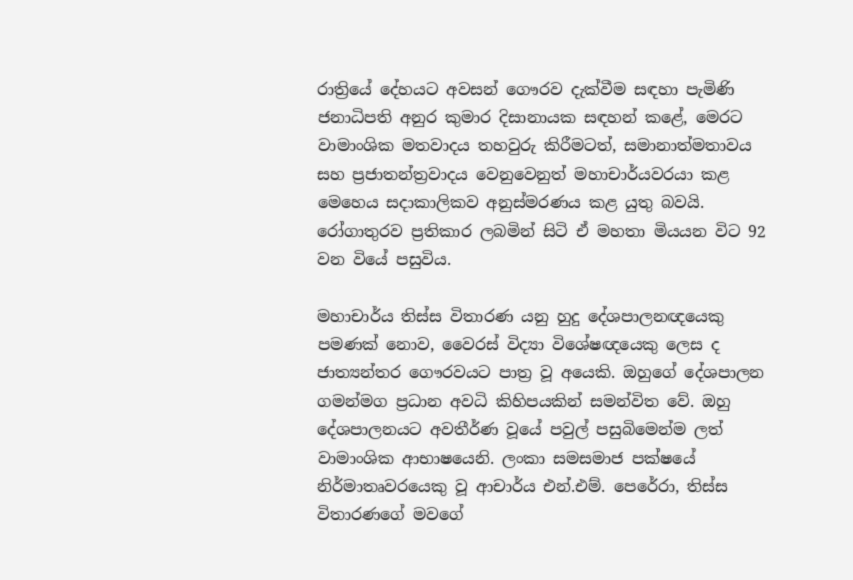රාත්‍රියේ දේහයට අවසන් ගෞරව දැක්වීම සඳහා පැමිණි ජනාධිපති අනුර කුමාර දිසානායක සඳහන් කළේ, මෙරට වාමාංශික මතවාදය තහවුරු කිරීමටත්, සමානාත්මතාවය සහ ප්‍රජාතන්ත්‍රවාදය වෙනුවෙනුත් මහාචාර්යවරයා කළ මෙහෙය සදාකාලිකව අනුස්මරණය කළ යුතු බවයි. රෝගාතුරව ප්‍රතිකාර ලබමින් සිටි ඒ මහතා මියයන විට 92 වන වියේ පසුවිය.

මහාචාර්ය තිස්ස විතාරණ යනු හුදු දේශපාලනඥයෙකු පමණක් නොව, වෛරස් විද්‍යා විශේෂඥයෙකු ලෙස ද ජාත්‍යන්තර ගෞරවයට පාත්‍ර වූ අයෙකි. ඔහුගේ දේශපාලන ගමන්මග ප්‍රධාන අවධි කිහිපයකින් සමන්විත වේ. ඔහු දේශපාලනයට අවතීර්ණ වූයේ පවුල් පසුබිමෙන්ම ලත් වාමාංශික ආභාෂයෙනි. ලංකා සමසමාජ පක්ෂයේ නිර්මාතෘවරයෙකු වූ ආචාර්ය එන්.එම්. පෙරේරා, තිස්ස විතාරණගේ මවගේ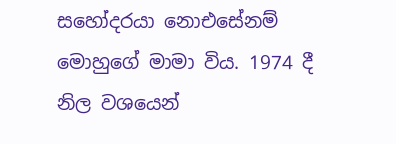සහෝදරයා නොඑසේනම් මොහුගේ මාමා විය. 1974 දී නිල වශයෙන්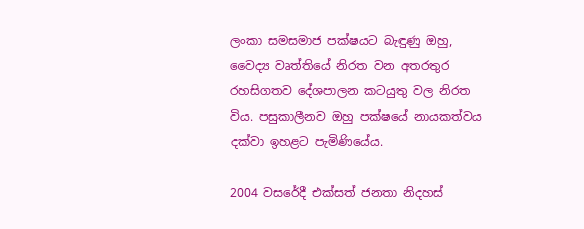ලංකා සමසමාජ පක්ෂයට බැඳුණු ඔහු, වෛද්‍ය වෘත්තියේ නිරත වන අතරතුර රහසිගතව දේශපාලන කටයුතු වල නිරත විය. පසුකාලීනව ඔහු පක්ෂයේ නායකත්වය දක්වා ඉහළට පැමිණියේය.

2004 වසරේදී එක්සත් ජනතා නිදහස්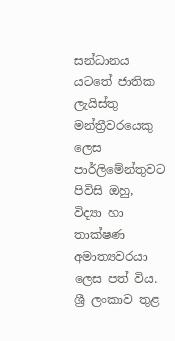සන්ධානය යටතේ ජාතික ලැයිස්තු මන්ත්‍රීවරයෙකු ලෙස පාර්ලිමේන්තුවට පිවිසි ඔහු, විද්‍යා හා තාක්ෂණ අමාත්‍යවරයා ලෙස පත් විය. ශ්‍රී ලංකාව තුළ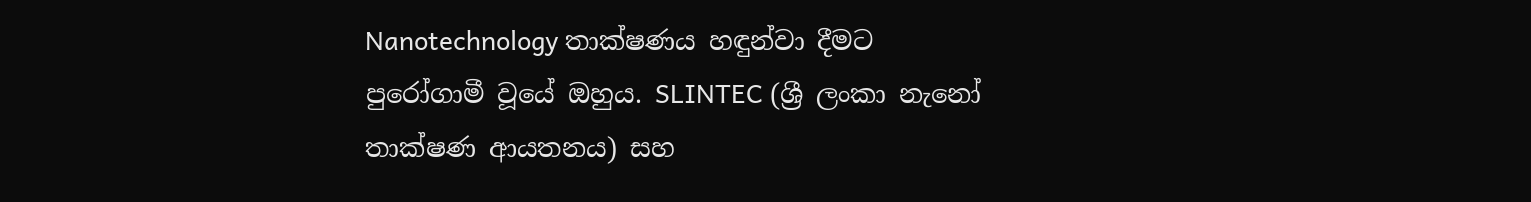Nanotechnology තාක්ෂණය හඳුන්වා දීමට පුරෝගාමී වූයේ ඔහුය. SLINTEC (ශ්‍රී ලංකා නැනෝ තාක්ෂණ ආයතනය) සහ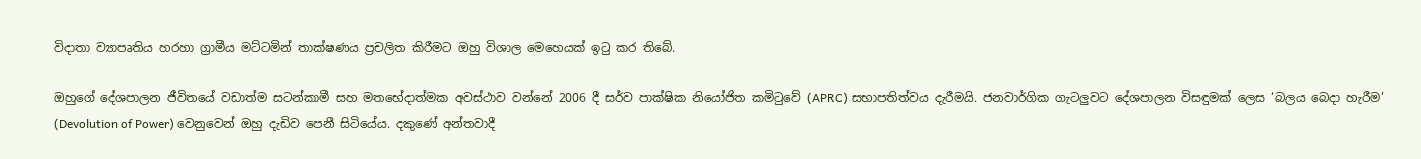විදාතා ව්‍යාපෘතිය හරහා ග්‍රාමීය මට්ටමින් තාක්ෂණය ප්‍රචලිත කිරීමට ඔහු විශාල මෙහෙයක් ඉටු කර තිබේ.

ඔහුගේ දේශපාලන ජීවිතයේ වඩාත්ම සටන්කාමී සහ මතභේදාත්මක අවස්ථාව වන්නේ 2006 දී සර්ව පාක්ෂික නියෝජිත කමිටුවේ (APRC) සභාපතිත්වය දැරීමයි. ජනවාර්ගික ගැටලුවට දේශපාලන විසඳුමක් ලෙස ‘බලය බෙදා හැරීම’ (Devolution of Power) වෙනුවෙන් ඔහු දැඩිව පෙනී සිටියේය. දකුණේ අන්තවාදී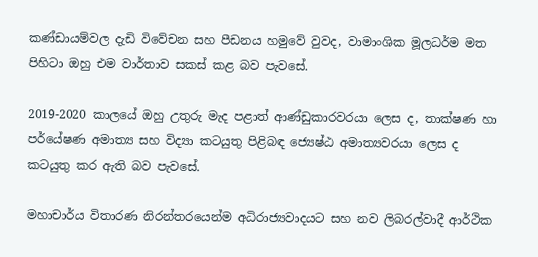කණ්ඩායම්වල දැඩි විවේචන සහ පීඩනය හමුවේ වුවද, වාමාංශික මූලධර්ම මත පිහිටා ඔහු එම වාර්තාව සකස් කළ බව පැවසේ.

2019-2020 කාලයේ ඔහු උතුරු මැද පළාත් ආණ්ඩුකාරවරයා ලෙස ද, තාක්ෂණ හා පර්යේෂණ අමාත්‍ය සහ විද්‍යා කටයුතු පිළිබඳ ජ්‍යෙෂ්ඨ අමාත්‍යවරයා ලෙස ද කටයුතු කර ඇති බව පැවසේ.

මහාචාර්ය විතාරණ නිරන්තරයෙන්ම අධිරාජ්‍යවාදයට සහ නව ලිබරල්වාදී ආර්ථික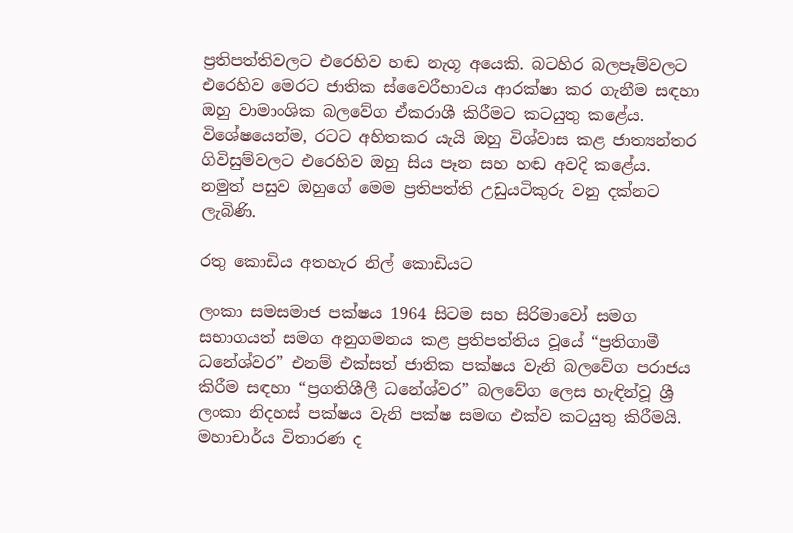ප්‍රතිපත්තිවලට එරෙහිව හඬ නැගූ අයෙකි. බටහිර බලපෑම්වලට එරෙහිව මෙරට ජාතික ස්වෛරීභාවය ආරක්ෂා කර ගැනීම සඳහා ඔහු වාමාංශික බලවේග ඒකරාශී කිරීමට කටයුතු කළේය. විශේෂයෙන්ම, රටට අහිතකර යැයි ඔහු විශ්වාස කළ ජාත්‍යන්තර ගිවිසුම්වලට එරෙහිව ඔහු සිය පෑන සහ හඬ අවදි කළේය. නමුත් පසුව ඔහුගේ මෙම ප්‍රතිපත්ති උඩුයටිකුරු වනු දක්නට ලැබිණි.

රතු කොඩිය අතහැර නිල් කොඩියට

ලංකා සමසමාජ පක්ෂය 1964 සිටම සහ සිරිමාවෝ සමග සභාගයත් සමග අනුගමනය කළ ප්‍රතිපත්තිය වූයේ “ප්‍රතිගාමී ධනේශ්වර” එනම් එක්සත් ජාතික පක්ෂය වැනි බලවේග පරාජය කිරීම සඳහා “ප්‍රගතිශීලී ධනේශ්වර” බලවේග ලෙස හැඳින්වූ ශ්‍රී ලංකා නිදහස් පක්ෂය වැනි පක්ෂ සමඟ එක්ව කටයුතු කිරීමයි. මහාචාර්ය විතාරණ ද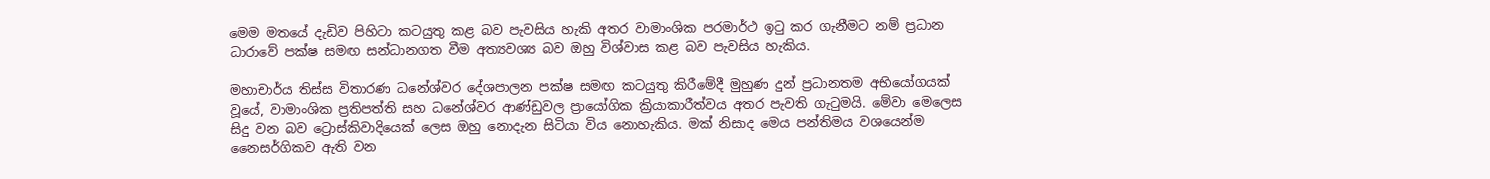මෙම මතයේ දැඩිව පිහිටා කටයුතු කළ බව පැවසිය හැකි අතර වාමාංශික පරමාර්ථ ඉටු කර ගැනීමට නම් ප්‍රධාන ධාරාවේ පක්ෂ සමඟ සන්ධානගත වීම අත්‍යවශ්‍ය බව ඔහු විශ්වාස කළ බව පැවසිය හැකිය.

මහාචාර්ය තිස්ස විතාරණ ධනේශ්වර දේශපාලන පක්ෂ සමඟ කටයුතු කිරීමේදී මුහුණ දුන් ප්‍රධානතම අභියෝගයක් වූයේ, වාමාංශික ප්‍රතිපත්ති සහ ධනේශ්වර ආණ්ඩුවල ප්‍රායෝගික ක්‍රියාකාරීත්වය අතර පැවති ගැටුමයි. මේවා මෙලෙස සිදු වන බව ට්‍රොස්කිවාදියෙක් ලෙස ඔහු නොදැන සිටියා විය නොහැකිය. මක් නිසාද මෙය පන්තිමය වශයෙන්ම නෛසර්ගිකව ඇති වන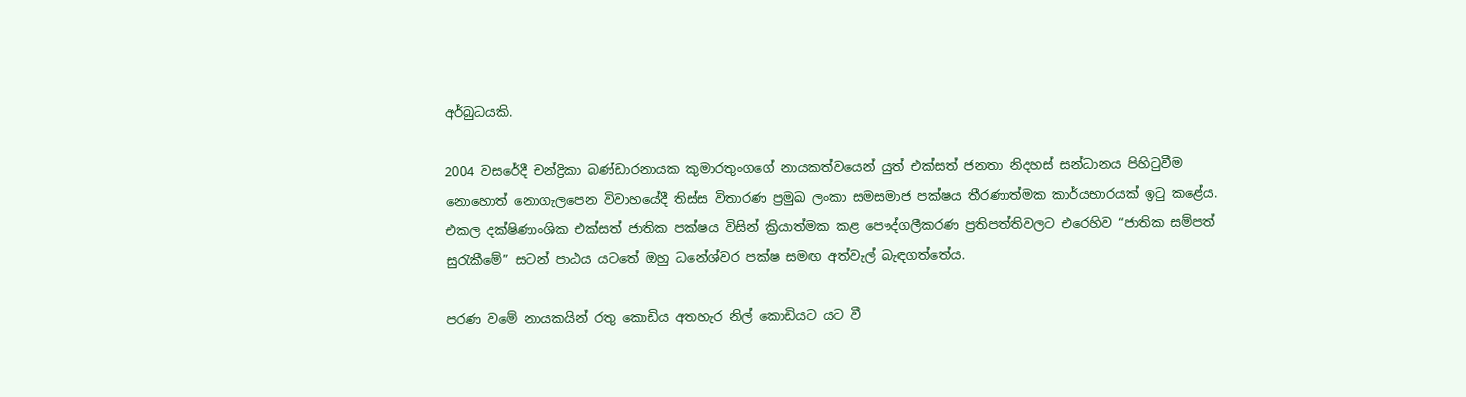අර්බුධයකි.

2004 වසරේදී චන්ද්‍රිකා බණ්ඩාරනායක කුමාරතුංගගේ නායකත්වයෙන් යුත් එක්සත් ජනතා නිදහස් සන්ධානය පිහිටුවීම නොහොත් නොගැලපෙන විවාහයේදී තිස්ස විතාරණ ප්‍රමුඛ ලංකා සමසමාජ පක්ෂය තීරණාත්මක කාර්යභාරයක් ඉටු කළේය. එකල දක්ෂිණාංශික එක්සත් ජාතික පක්ෂය විසින් ක්‍රියාත්මක කළ පෞද්ගලීකරණ ප්‍රතිපත්තිවලට එරෙහිව “ජාතික සම්පත් සුරැකීමේ” සටන් පාඨය යටතේ ඔහු ධනේශ්වර පක්ෂ සමඟ අත්වැල් බැඳගත්තේය.

පරණ වමේ නායකයින් රතු කොඩිය අතහැර නිල් කොඩියට යට වී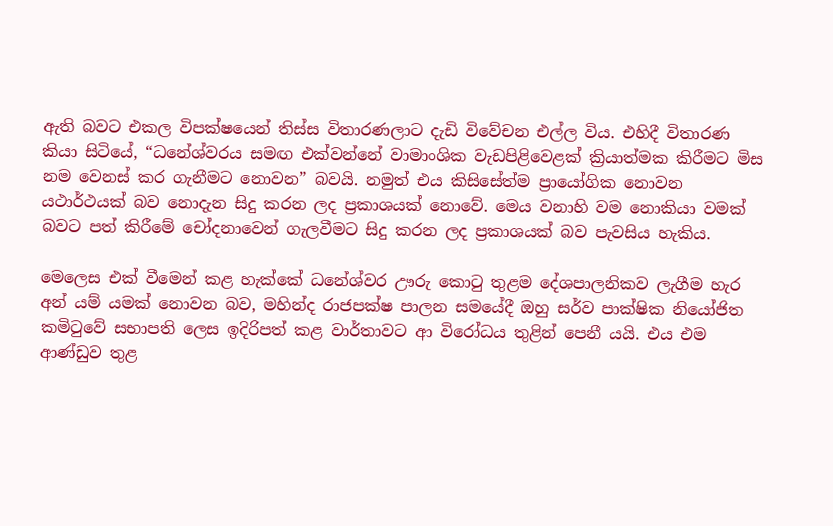ඇති බවට එකල විපක්ෂයෙන් තිස්ස විතාරණලාට දැඩි විවේචන එල්ල විය. එහිදී විතාරණ කියා සිටියේ, “ධනේශ්වරය සමඟ එක්වන්නේ වාමාංශික වැඩපිළිවෙළක් ක්‍රියාත්මක කිරීමට මිස නම වෙනස් කර ගැනීමට නොවන” බවයි. නමුත් එය කිසිසේත්ම ප්‍රායෝගික නොවන යථාර්ථයක් බව නොදැන සිදු කරන ලද ප්‍රකාශයක් නොවේ. මෙය වනාහි වම නොකියා වමක් බවට පත් කිරීමේ චෝදනාවෙන් ගැලවීමට සිදු කරන ලද ප්‍රකාශයක් බව පැවසිය හැකිය.

මෙලෙස එක් වීමෙන් කළ හැක්කේ ධනේශ්වර ඌරු කොටු තුළම දේශපාලනිකව ලැගීම හැර අන් යම් යමක් නොවන බව, මහින්ද රාජපක්ෂ පාලන සමයේදී ඔහු සර්ව පාක්ෂික නියෝජිත කමිටුවේ සභාපති ලෙස ඉදිරිපත් කළ වාර්තාවට ආ විරෝධය තුළින් පෙනී යයි. එය එම ආණ්ඩුව තුළ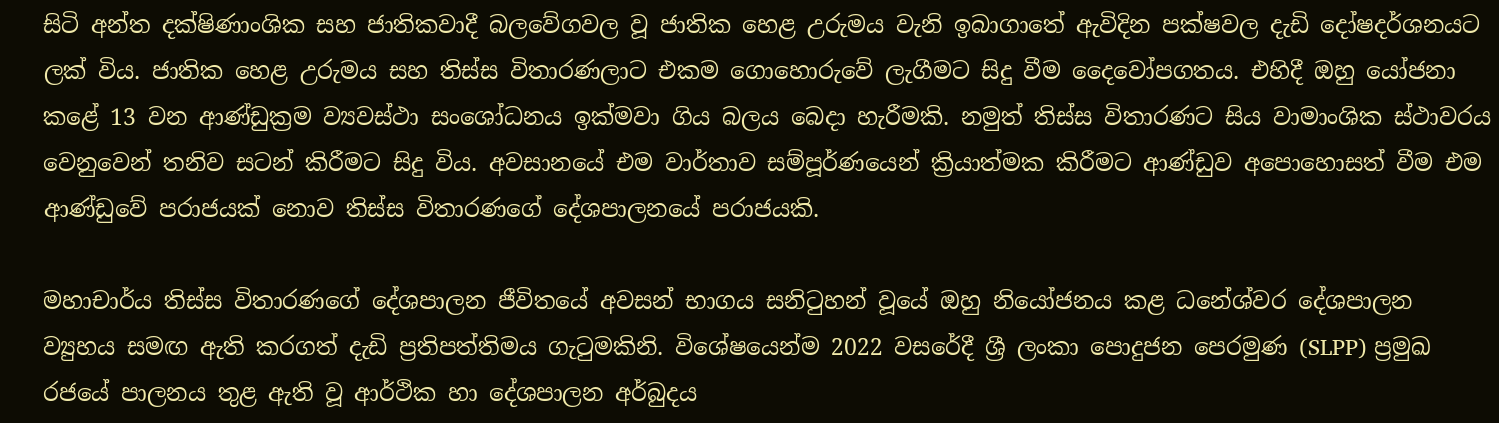සිටි අන්ත දක්ෂිණාංශික සහ ජාතිකවාදී බලවේගවල වූ ජාතික හෙළ උරුමය වැනි ඉබාගාතේ ඇවිදින පක්ෂවල දැඩි දෝෂදර්ශනයට ලක් විය. ජාතික හෙළ උරුමය සහ තිස්ස විතාරණලාට එකම ගොහොරුවේ ලැගීමට සිදු වීම දෛවෝපගතය. එහිදී ඔහු යෝජනා කළේ 13 වන ආණ්ඩුක්‍රම ව්‍යවස්ථා සංශෝධනය ඉක්මවා ගිය බලය බෙදා හැරීමකි. නමුත් තිස්ස විතාරණට සිය වාමාංශික ස්ථාවරය වෙනුවෙන් තනිව සටන් කිරීමට සිදු විය. අවසානයේ එම වාර්තාව සම්පූර්ණයෙන් ක්‍රියාත්මක කිරීමට ආණ්ඩුව අපොහොසත් වීම එම ආණ්ඩුවේ පරාජයක් නොව තිස්ස විතාරණගේ දේශපාලනයේ පරාජයකි.

මහාචාර්ය තිස්ස විතාරණගේ දේශපාලන ජීවිතයේ අවසන් භාගය සනිටුහන් වූයේ ඔහු නියෝජනය කළ ධනේශ්වර දේශපාලන ව්‍යුහය සමඟ ඇති කරගත් දැඩි ප්‍රතිපත්තිමය ගැටුමකිනි. විශේෂයෙන්ම 2022 වසරේදී ශ්‍රී ලංකා පොදුජන පෙරමුණ (SLPP) ප්‍රමුඛ රජයේ පාලනය තුළ ඇති වූ ආර්ථික හා දේශපාලන අර්බුදය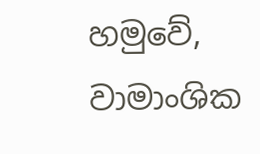හමුවේ, වාමාංශික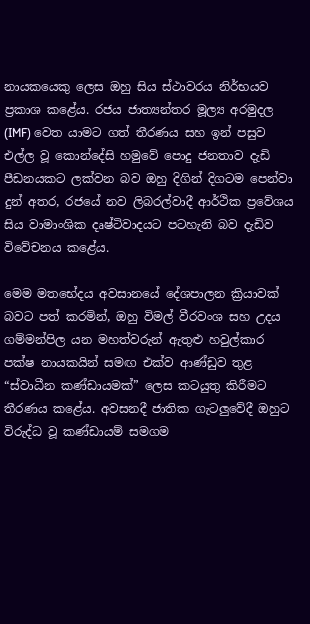නායකයෙකු ලෙස ඔහු සිය ස්ථාවරය නිර්භයව ප්‍රකාශ කළේය. රජය ජාත්‍යන්තර මූල්‍ය අරමුදල (IMF) වෙත යාමට ගත් තීරණය සහ ඉන් පසුව එල්ල වූ කොන්දේසි හමුවේ පොදු ජනතාව දැඩි පීඩනයකට ලක්වන බව ඔහු දිගින් දිගටම පෙන්වා දුන් අතර, රජයේ නව ලිබරල්වාදී ආර්ථික ප්‍රවේශය සිය වාමාංශික දෘෂ්ටිවාදයට පටහැනි බව දැඩිව විවේචනය කළේය.

මෙම මතභේදය අවසානයේ දේශපාලන ක්‍රියාවක් බවට පත් කරමින්, ඔහු විමල් වීරවංශ සහ උදය ගම්මන්පිල යන මහත්වරුන් ඇතුළු හවුල්කාර පක්ෂ නායකයින් සමඟ එක්ව ආණ්ඩුව තුළ “ස්වාධීන කණ්ඩායමක්” ලෙස කටයුතු කිරීමට තීරණය කළේය. අවසනදී ජාතික ගැටලුවේදී ඔහුට විරුද්ධ වූ කණ්ඩායම් සමගම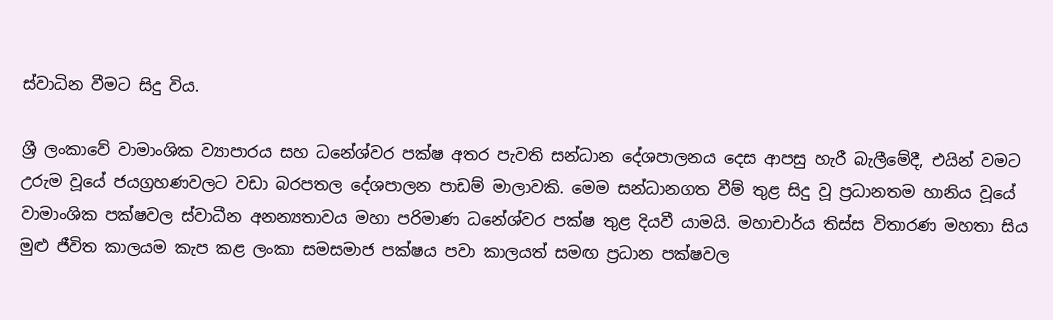ස්වාධින වීමට සිදු විය.

ශ්‍රී ලංකාවේ වාමාංශික ව්‍යාපාරය සහ ධනේශ්වර පක්ෂ අතර පැවති සන්ධාන දේශපාලනය දෙස ආපසු හැරී බැලීමේදී, එයින් වමට උරුම වූයේ ජයග්‍රහණවලට වඩා බරපතල දේශපාලන පාඩම් මාලාවකි. මෙම සන්ධානගත වීම් තුළ සිදු වූ ප්‍රධානතම හානිය වූයේ වාමාංශික පක්ෂවල ස්වාධීන අනන්‍යතාවය මහා පරිමාණ ධනේශ්වර පක්ෂ තුළ දියවී යාමයි. මහාචාර්ය තිස්ස විතාරණ මහතා සිය මුළු ජීවිත කාලයම කැප කළ ලංකා සමසමාජ පක්ෂය පවා කාලයත් සමඟ ප්‍රධාන පක්ෂවල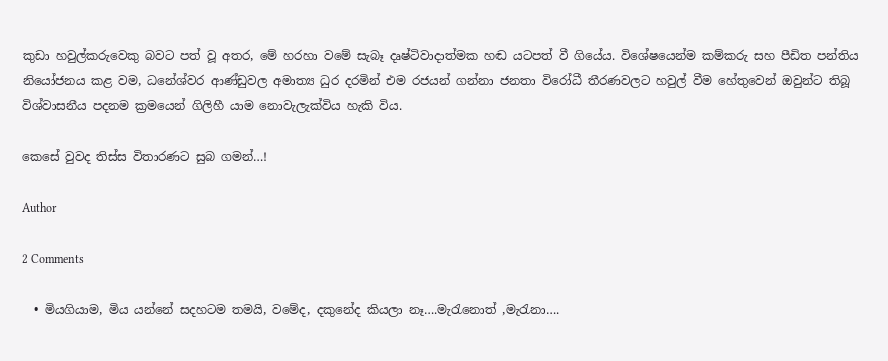කුඩා හවුල්කරුවෙකු බවට පත් වූ අතර, මේ හරහා වමේ සැබෑ දෘෂ්ටිවාදාත්මක හඬ යටපත් වී ගියේය. විශේෂයෙන්ම කම්කරු සහ පීඩිත පන්තිය නියෝජනය කළ වම, ධනේශ්වර ආණ්ඩුවල අමාත්‍ය ධුර දරමින් එම රජයන් ගන්නා ජනතා විරෝධී තීරණවලට හවුල් වීම හේතුවෙන් ඔවුන්ට තිබූ විශ්වාසනීය පදනම ක්‍රමයෙන් ගිලිහී යාම නොවැලැක්විය හැකි විය.

කෙසේ වුවද තිස්ස විතාරණට සුබ ගමන්…!

Author

2 Comments

  • මියගියාම, මිය යන්නේ සදහටම තමයි, වමේද, දකුනේද කියලා නෑ….මැරැනොත් ,මැරැනා….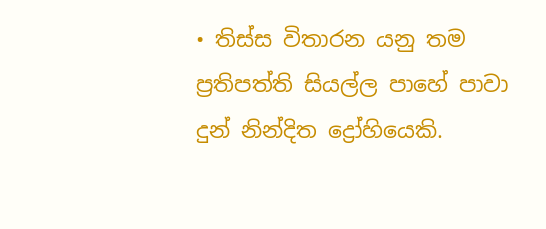• තිස්ස විතාරන යනු තම ප්‍රතිපත්ති සියල්ල පාහේ පාවා දුන් නින්දිත ද්‍රෝහියෙකි.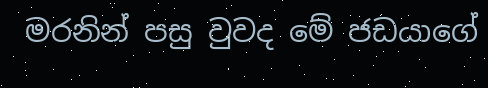මරනින් පසු වුවද මේ ජඩයාගේ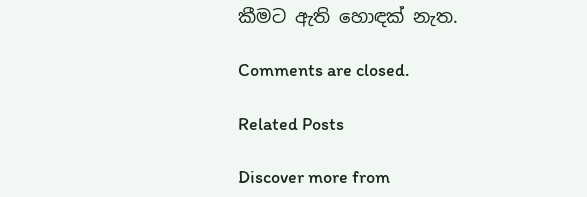කීමට ඇති හොඳක් නැත.

Comments are closed.

Related Posts

Discover more from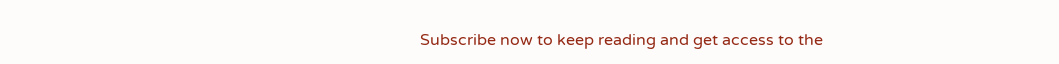Subscribe now to keep reading and get access to the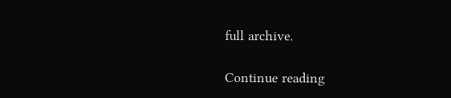full archive.

Continue reading